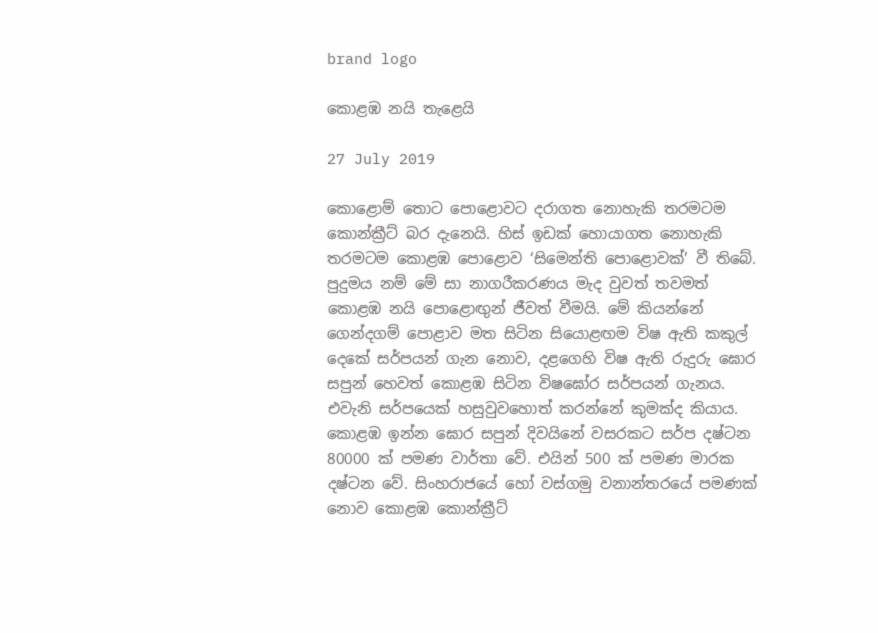brand logo

කොළඹ නයි තැළෙයි

27 July 2019

කොළොම් තොට පොළොවට දරාගත නොහැකි තරමටම කොන්ක්‍රීට් බර දැනෙයි. හිස් ඉඩක් හොයාගත නොහැකි තරමටම කොළඹ පොළොව ‘සිමෙන්ති පොළොවක්’ වී තිබේ. පුදුමය නම් මේ සා නාගරීකරණය මැද වුවත් තවමත් කොළඹ නයි පොළොඟුන් ජීවත් වීමයි. මේ කියන්නේ ගෙන්දගම් පොළාව මත සිටින සියොළඟම විෂ ඇති කකුල් දෙකේ සර්පයන් ගැන නොව, දළගෙහි විෂ ඇති රුදුරු ඝොර සපුන් හෙවත් කොළඹ සිටින විෂඝෝර සර්පයන් ගැනය. එවැනි සර්පයෙක් හසුවුවහොත් කරන්නේ කුමක්ද කියාය. කොළඹ ඉන්න ඝොර සපුන් දිවයිනේ වසරකට සර්ප දෂ්ටන 80000 ක් පමණ වාර්තා වේ. එයින් 500 ක් පමණ මාරක දෂ්ටන වේ. සිංහරාජයේ හෝ වස්ගමු වනාන්තරයේ පමණක් නොව කොළඹ කොන්ක්‍රීට්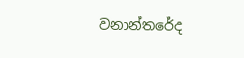වනාන්තරේද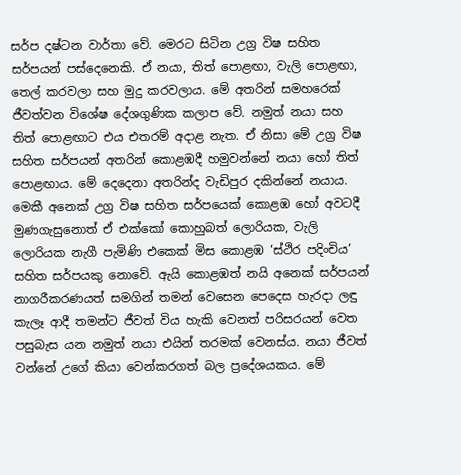සර්ප දෂ්ටන වාර්තා වේ. මෙරට සිටින උග්‍ර විෂ සහිත සර්පයන් පස්දෙනෙකි. ඒ නයා, තිත් පොළඟා, වැලි පොළඟා, තෙල් කරවලා සහ මුදු කරවලාය. මේ අතරින් සමහරෙක් ජීවත්වන විශේෂ දේශගුණික කලාප වේ. නමුත් නයා සහ තිත් පොළඟාට එය එතරම් අදාළ නැත. ඒ නිසා මේ උග්‍ර විෂ සහිත සර්පයන් අතරින් කොළඹදී හමුවන්නේ නයා හෝ තිත් පොළඟාය. මේ දෙදෙනා අතරින්ද වැඩිපුර දකින්නේ නයාය. මෙකී අනෙක් උග්‍ර විෂ සහිත සර්පයෙක් කොළඹ හෝ අවටදී මුණගැසුනොත් ඒ එක්කෝ කොහුබත් ලොරියක, වැලි ලොරියක නැගී පැමිණි එකෙක් මිස කොළඹ ‘ස්ථිර පදිංචිය’ සහිත සර්පයකු නොවේ. ඇයි කොළඹත් නයි අනෙක් සර්පයන් නාගරීකරණයත් සමගින් තමන් වෙසෙන පෙදෙස හැරදා ලඳු කැලෑ ආදී තමන්ට ජීවත් විය හැකි වෙනත් පරිසරයන් වෙත පසුබැස යන නමුත් නයා එයින් තරමක් වෙනස්ය. නයා ජීවත් වන්නේ උගේ කියා වෙන්කරගත් බල ප්‍රදේශයකය. මේ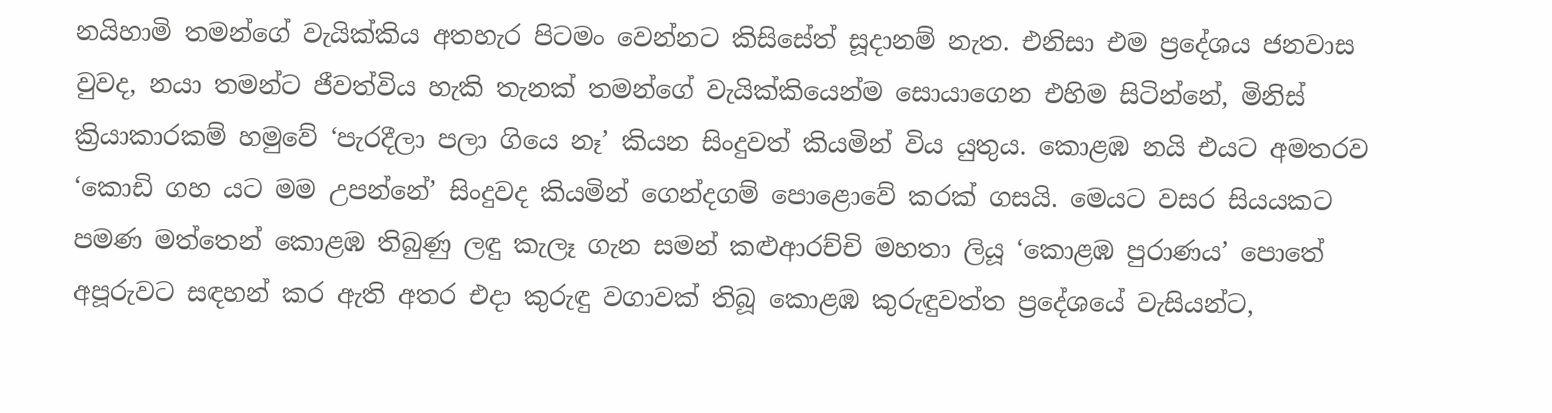නයිහාමි තමන්ගේ වැයික්කිය අතහැර පිටමං වෙන්නට කිසිසේත් සූදානම් නැත. එනිසා එම ප්‍රදේශය ජනවාස වුවද, නයා තමන්ට ජීවත්විය හැකි තැනක් තමන්ගේ වැයික්කියෙන්ම සොයාගෙන එහිම සිටින්නේ, මිනිස් ක්‍රියාකාරකම් හමුවේ ‘පැරදීලා පලා ගියෙ නෑ’ කියන සිංදුවත් කියමින් විය යුතුය. කොළඹ නයි එයට අමතරව ‘කොඩි ගහ යට මම උපන්නේ’ සිංදුවද කියමින් ගෙන්දගම් පොළොවේ කරක් ගසයි. මෙයට වසර සියයකට පමණ මත්තෙන් කොළඹ තිබුණු ලඳු කැලෑ ගැන සමන් කළුආරච්චි මහතා ලියූ ‘කොළඹ පුරාණය’ පොතේ අපූරුවට සඳහන් කර ඇති අතර එදා කුරුඳු වගාවක් තිබූ කොළඹ කුරුඳුවත්ත ප්‍රදේශයේ වැසියන්ට,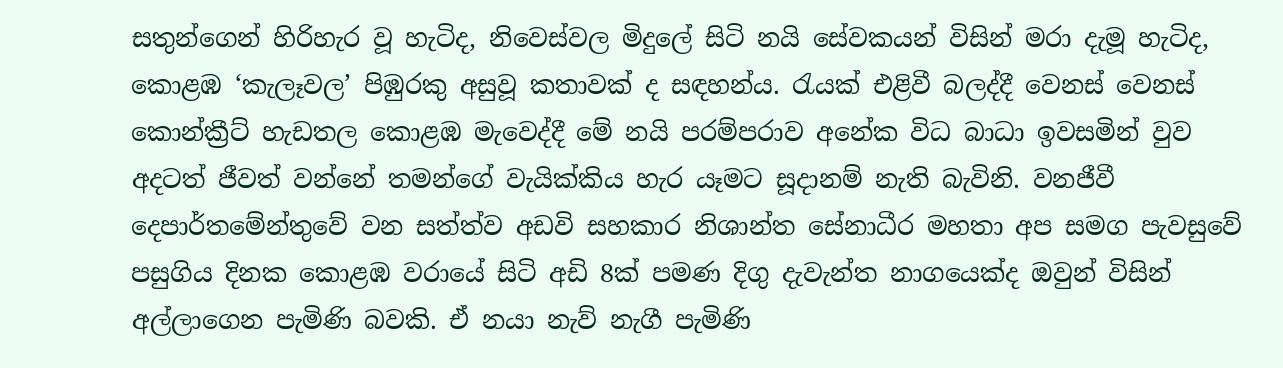සතුන්ගෙන් හිරිහැර වූ හැටිද, නිවෙස්වල මිදුලේ සිටි නයි සේවකයන් විසින් මරා දැමූ හැටිද, කොළඹ ‘කැලෑවල’ පිඹුරකු අසුවූ කතාවක් ද සඳහන්ය. රැයක් එළිවී බලද්දී වෙනස් වෙනස් කොන්ක්‍රීට් හැඩතල කොළඹ මැවෙද්දී මේ නයි පරම්පරාව අනේක විධ බාධා ඉවසමින් වුව අදටත් ජීවත් වන්නේ තමන්ගේ වැයික්කිය හැර යෑමට සූදානම් නැති බැවිනි. වනජීවී දෙපාර්තමේන්තුවේ වන සත්ත්ව අඩවි සහකාර නිශාන්ත සේනාධීර මහතා අප සමග පැවසුවේ පසුගිය දිනක කොළඹ වරායේ සිටි අඩි 8ක් පමණ දිගු දැවැන්ත නාගයෙක්ද ඔවුන් විසින් අල්ලාගෙන පැමිණි බවකි. ඒ නයා නැව් නැගී පැමිණි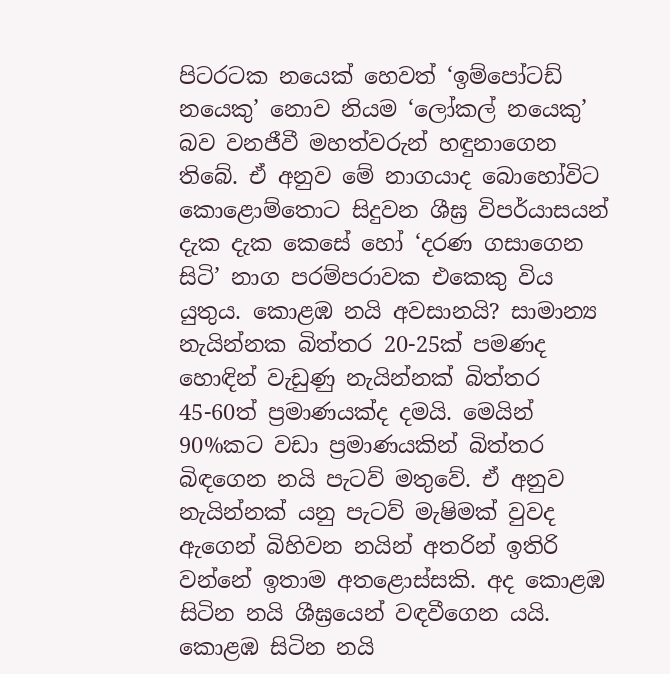පිටරටක නයෙක් හෙවත් ‘ඉම්පෝටඩ් නයෙකු’ නොව නියම ‘ලෝකල් නයෙකු’ බව වනජීවී මහත්වරුන් හඳුනාගෙන තිබේ. ඒ අනුව මේ නාගයාද බොහෝවිට කොළොම්තොට සිදුවන ශීඝ්‍ර විපර්යාසයන් දැක දැක කෙසේ හෝ ‘දරණ ගසාගෙන සිටි’ නාග පරම්පරාවක එකෙකු විය යුතුය. කොළඹ නයි අවසානයි? සාමාන්‍ය නැයින්නක බිත්තර 20-25ක් පමණද හොඳින් වැඩුණු නැයින්නක් බිත්තර 45-60ත් ප්‍රමාණයක්ද දමයි. මෙයින් 90%කට වඩා ප්‍රමාණයකින් බිත්තර බිඳගෙන නයි පැටව් මතුවේ. ඒ අනුව නැයින්නක් යනු පැටව් මැෂිමක් වුවද ඇගෙන් බිහිවන නයින් අතරින් ඉතිරි වන්නේ ඉතාම අතළොස්සකි. අද කොළඹ සිටින නයි ශීඝ්‍රයෙන් වඳවීගෙන යයි. කොළඹ සිටින නයි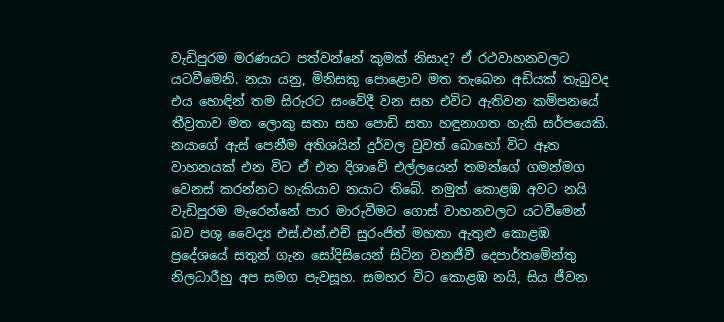වැඩිපුරම මරණයට පත්වන්නේ කුමක් නිසාද? ඒ රථවාහනවලට යටවීමෙනි. නයා යනු, මිනිසකු පොළොව මත තැබෙන අඩියක් තැබුවද එය හොඳින් තම සිරුරට සංවේදී වන සහ එවිට ඇතිවන කම්පනයේ තීව්‍රතාව මත ලොකු සතා සහ පොඩි සතා හඳුනාගත හැකි සර්පයෙකි. නයාගේ ඇස් පෙනීම අතිශයින් දුර්වල වුවත් බොහෝ විට ඈත වාහනයක් එන විට ඒ එන දිශාවේ එල්ලයෙන් තමන්ගේ ගමන්මග වෙනස් කරන්නට හැකියාව නයාට තිබේ. නමුත් කොළඹ අවට නයි වැඩිපුරම මැරෙන්නේ පාර මාරුවීමට ගොස් වාහනවලට යටවීමෙන් බව පශු වෛද්‍ය එස්.එන්.එච් සුරංජිත් මහතා ඇතුළු කොළඹ ප්‍රදේශයේ සතුන් ගැන සෝදිසියෙන් සිටින වනජීවී දෙපාර්තමේන්තු නිලධාරීහු අප සමග පැවසූහ. සමහර විට කොළඹ නයි, සිය ජීවන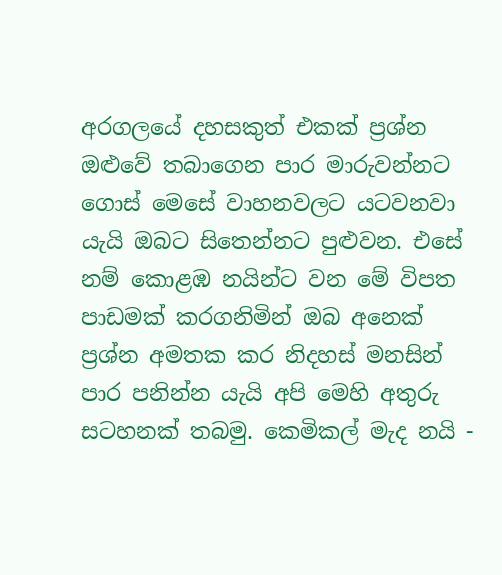අරගලයේ දහසකුත් එකක් ප්‍රශ්න ඔළුවේ තබාගෙන පාර මාරුවන්නට ගොස් මෙසේ වාහනවලට යටවනවා යැයි ඔබට සිතෙන්නට පුළුවන. එසේ නම් කොළඹ නයින්ට වන මේ විපත පාඩමක් කරගනිමින් ඔබ අනෙක් ප්‍රශ්න අමතක කර නිදහස් මනසින් පාර පනින්න යැයි අපි මෙහි අතුරු සටහනක් තබමු. කෙමිකල් මැද නයි -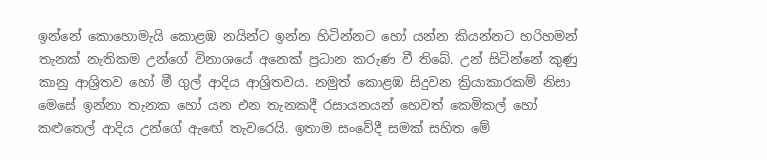ඉන්නේ කොහොමැයි කොළඹ නයින්ට ඉන්න හිටින්නට හෝ යන්න කියන්නට හරිහමන් තැනක් නැතිකම උන්ගේ විනාශයේ අනෙක් ප්‍රධාන කරුණ වී තිබේ. උන් සිටින්නේ කුණු කානු ආශ්‍රිතව හෝ මී ගුල් ආදිය ආශ්‍රිතවය. නමුත් කොළඹ සිදුවන ක්‍රියාකාරකම් නිසා මෙසේ ඉන්නා තැනක හෝ යන එන තැනකදී රසායනයන් හෙවත් කෙමිකල් හෝ කළුතෙල් ආදිය උන්ගේ ඇඟේ තැවරෙයි. ඉතාම සංවේදී සමක් සහිත මේ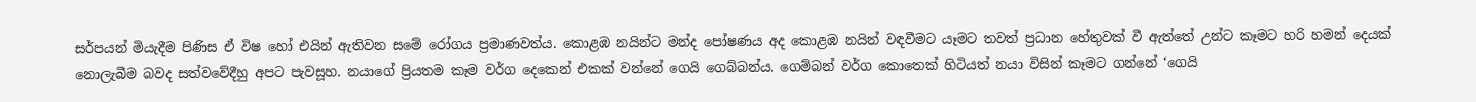සර්පයන් මියැදීම පිණිස ඒ විෂ හෝ එයින් ඇතිවන සමේ රෝගය ප්‍රමාණවත්ය. කොළඹ නයින්ට මන්ද පෝෂණය අද කොළඹ නයින් වඳවීමට යෑමට තවත් ප්‍රධාන හේතුවක් වී ඇත්තේ උන්ට කෑමට හරි හමන් දෙයක් නොලැබීම බවද සත්වවේදීහු අපට පැවසූහ. නයාගේ ප්‍රියතම කෑම වර්ග දෙකෙන් එකක් වන්නේ ගෙයි ගෙබ්බන්ය. ගෙම්බන් වර්ග කොතෙක් හිටියත් නයා විසින් කෑමට ගන්නේ ‘ගෙයි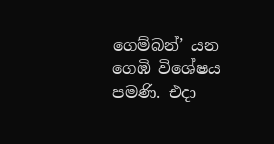ගෙම්බන්’ යන ගෙඹි විශේෂය පමණි. එදා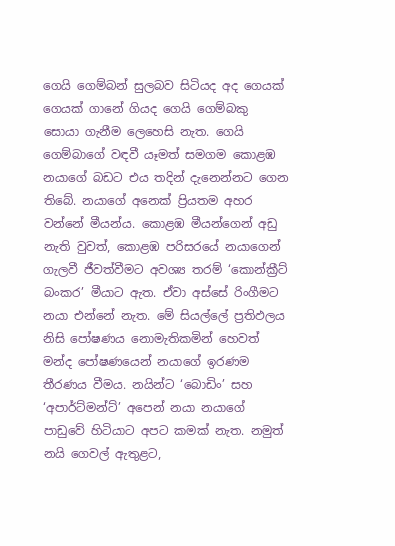ගෙයි ගෙම්බන් සුලබව සිටියද අද ගෙයක් ගෙයක් ගානේ ගියද ගෙයි ගෙම්බකු සොයා ගැනීම ලෙහෙසි නැත. ගෙයි ගෙම්බාගේ වඳවී යෑමත් සමගම කොළඹ නයාගේ බඩට එය තදින් දැනෙන්නට ගෙන තිබේ. නයාගේ අනෙක් ප්‍රියතම අහර වන්නේ මීයන්ය. කොළඹ මීයන්ගෙන් අඩු නැති වුවත්, කොළඹ පරිසරයේ නයාගෙන් ගැලවී ජීවත්වීමට අවශ්‍ය තරම් ‘කොන්ක්‍රීට් බංකර’ මීයාට ඇත. ඒවා අස්සේ රිංගීමට නයා එන්නේ නැත. මේ සියල්ලේ ප්‍රතිඵලය නිසි පෝෂණය නොමැතිකමින් හෙවත් මන්ද පෝෂණයෙන් නයාගේ ඉරණම තීරණය වීමය. නයින්ට ‘බොඩිං’ සහ ‘අපාර්ට්මන්ට්’ අපෙන් නයා නයාගේ පාඩුවේ හිටියාට අපට කමක් නැත. නමුත් නයි ගෙවල් ඇතුළට,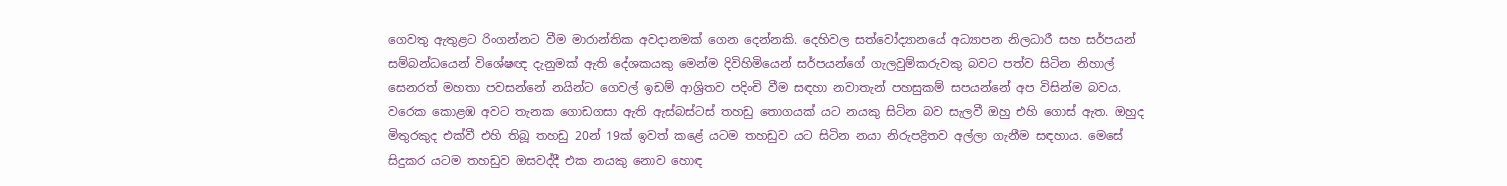ගෙවතු ඇතුළට රිංගන්නට වීම මාරාන්තික අවදානමක් ගෙන දෙන්නකි. දෙහිවල සත්වෝද්‍යානයේ අධ්‍යාපන නිලධාරී සහ සර්පයන් සම්බන්ධයෙන් විශේෂඥ දැනුමක් ඇති දේශකයකු මෙන්ම දිවිහිමියෙන් සර්පයන්ගේ ගැලවුම්කරුවකු බවට පත්ව සිටින නිහාල් සෙනරත් මහතා පවසන්නේ නයින්ට ගෙවල් ඉඩම් ආශ්‍රිතව පදිංචි වීම සඳහා නවාතැන් පහසුකම් සපයන්නේ අප විසින්ම බවය. වරෙක කොළඹ අවට තැනක ගොඩගසා ඇති ඇස්බස්ටස් තහඩු තොගයක් යට නයකු සිටින බව සැලවී ඔහු එහි ගොස් ඇත. ඔහුද මිතුරකුද එක්වී එහි තිබූ තහඩු 20න් 19ක් ඉවත් කළේ යටම තහඩුව යට සිටින නයා නිරුපද්‍රිතව අල්ලා ගැනීම සඳහාය. මෙසේ සිදුකර යටම තහඩුව ඔසවද්දී එක නයකු නොව හොඳ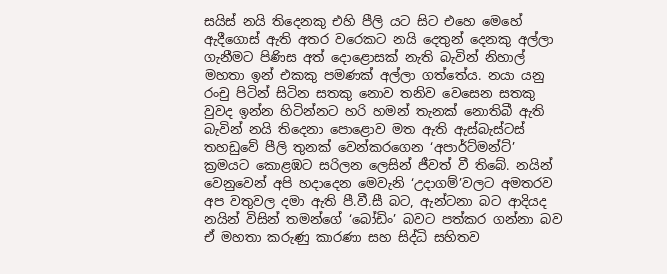සයිස් නයි තිදෙනකු එහි පීලි යට සිට එහෙ මෙහේ ඇදීගොස් ඇති අතර වරෙකට නයි දෙතුන් දෙනකු අල්ලා ගැනීමට පිණිස අත් දොළොසක් නැති බැවින් නිහාල් මහතා ඉන් එකකු පමණක් අල්ලා ගත්තේය. නයා යනු රංචු පිටින් සිටින සතකු නොව තනිව වෙසෙන සතකු වුවද ඉන්න හිටින්නට හරි හමන් තැනක් නොතිබී ඇති බැවින් නයි තිදෙනා පොළොව මත ඇති ඇස්බැස්ටස් තහඩුවේ පීලි තුනක් වෙන්කරගෙන ‘අපාර්ට්මන්ට්’ ක්‍රමයට කොළඹට සරිලන ලෙසින් ජීවත් වී තිබේ. නයින් වෙනුවෙන් අපි හදාදෙන මෙවැනි ‘උදාගම්’වලට අමතරව අප වතුවල දමා ඇති පී.වී.සී බට, ඇන්ටනා බට ආදියද නයින් විසින් තමන්ගේ ‘බෝඩිං’ බවට පත්කර ගන්නා බව ඒ මහතා කරුණු කාරණා සහ සිද්ධි සහිතව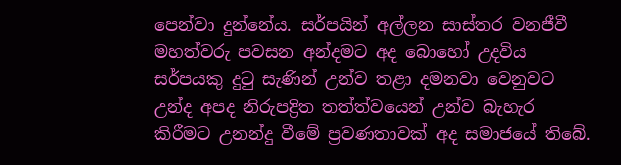පෙන්වා දුන්නේය. සර්පයින් අල්ලන සාස්තර වනජීවී මහත්වරු පවසන අන්දමට අද බොහෝ උදවිය සර්පයකු දුටු සැණින් උන්ව තළා දමනවා වෙනුවට උන්ද අපද නිරුපද්‍රිත තත්ත්වයෙන් උන්ව බැහැර කිරීමට උනන්දු වීමේ ප්‍රවණතාවක් අද සමාජයේ තිබේ.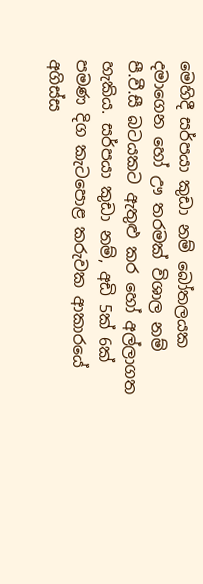මෙහිදී සර්පයා කුඩා නම් බෝතලයක දමාගෙන හෝ ඌ තරමක් විශාල නම් පී.වී.සී බටයකට ඇතුළු කර හෝ අල්ලාගත හැකිය. සර්පයා කුඩා නම්, අඩි 5ක් 6ක් පමණ දිග කැටපොළ කරුවක ආකාරයේ අගිස්ස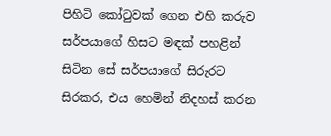පිහිටි කෝටුවක් ගෙන එහි කරුව සර්පයාගේ හිසට මඳක් පහළින් සිටින සේ සර්පයාගේ සිරුරට සිරකර, එය හෙමින් නිදහස් කරන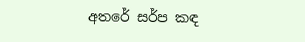අතරේ සර්ප කඳ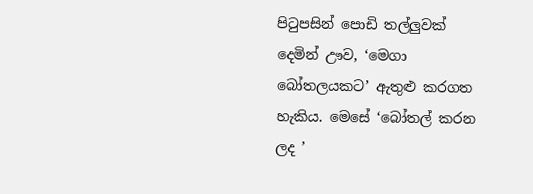පිටුපසින් පොඩි තල්ලුවක් දෙමින් ඌව, ‘මෙගා බෝතලයකට’ ඇතුළු කරගත හැකිය. මෙසේ ‘බෝතල් කරන ලද ’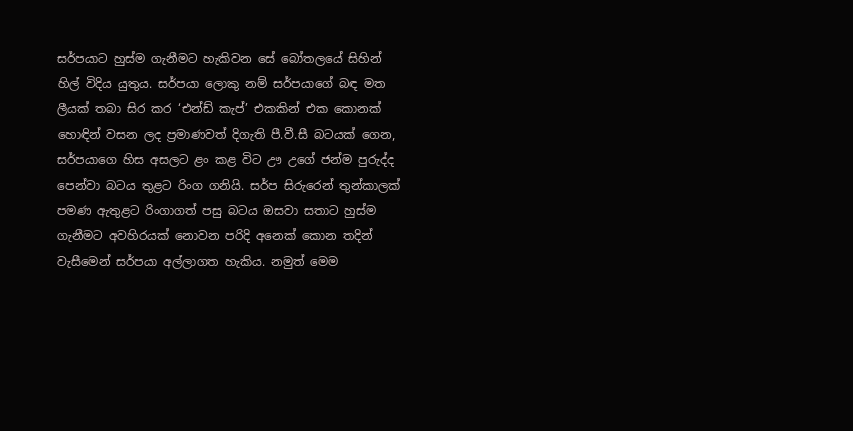සර්පයාට හුස්ම ගැනීමට හැකිවන සේ බෝතලයේ සිහින් හිල් විදිය යුතුය. සර්පයා ලොකු නම් සර්පයාගේ බඳ මත ලීයක් තබා සිර කර ‘එන්ඩ් කැප්’ එකකින් එක කොනක් හොඳින් වසන ලද ප්‍රමාණවත් දිගැති පී.වී.සී බටයක් ගෙන, සර්පයාගෙ හිස අසලට ළං කළ විට ඌ උගේ ජන්ම පුරුද්ද පෙන්වා බටය තුළට රිංග ගනියි. සර්ප සිරුරෙන් තුන්කාලක් පමණ ඇතුළට රිංගාගත් පසු බටය ඔසවා සතාට හුස්ම ගැනීමට අවහිරයක් නොවන පරිදි අනෙක් කොන තදින් වැසීමෙන් සර්පයා අල්ලාගත හැකිය. නමුත් මෙම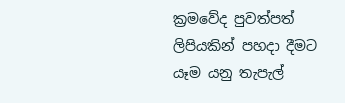ක්‍රමවේද පුවත්පත් ලිපියකින් පහදා දීමට යෑම යනු තැපැල්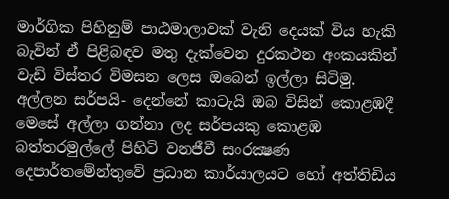මාර්ගික පිහිනුම් පාඨමාලාවක් වැනි දෙයක් විය හැකි බැවින් ඒ පිළිබඳව මතු දැක්වෙන දුරකථන අංකයකින් වැඩි විස්තර විමසන ලෙස ඔබෙන් ඉල්ලා සිටිමු. අල්ලන සර්පයි- දෙන්නේ කාටැයි ඔබ විසින් කොළඹදී මෙසේ අල්ලා ගන්නා ලද සර්පයකු කොළඹ බත්තරමුල්ලේ පිහිටි වනජීවී සංරක්‍ෂණ දෙපාර්තමේන්තුවේ ප්‍රධාන කාර්යාලයට හෝ අත්තිඩිය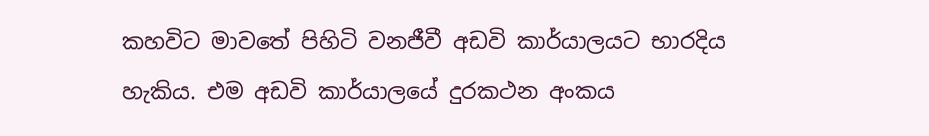කහවිට මාවතේ පිහිටි වනජීවී අඩවි කාර්යාලයට භාරදිය හැකිය. එම අඩවි කාර්යාලයේ දුරකථන අංකය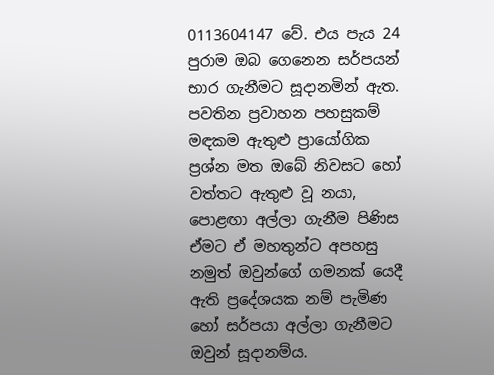0113604147 වේ. එය පැය 24 පුරාම ඔබ ගෙනෙන සර්පයන් භාර ගැනීමට සූදානමින් ඇත. පවතින ප්‍රවාහන පහසුකම් මඳකම ඇතුළු ප්‍රායෝගික ප්‍රශ්න මත ඔබේ නිවසට හෝ වත්තට ඇතුළු වූ නයා, පොළඟා අල්ලා ගැනීම පිණිස ඒමට ඒ මහතුන්ට අපහසු නමුත් ඔවුන්ගේ ගමනක් යෙදී ඇති ප්‍රදේශයක නම් පැමිණ හෝ සර්පයා අල්ලා ගැනීමට ඔවුන් සූදානම්ය.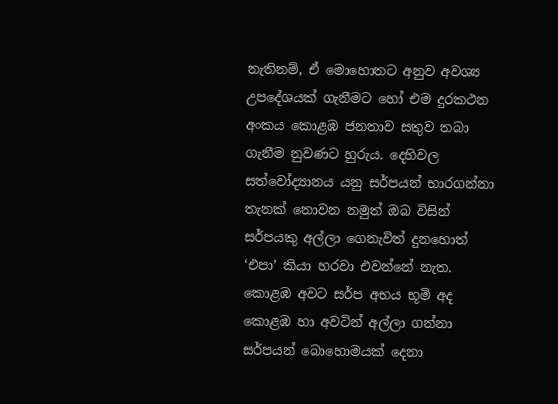නැතිනම්, ඒ මොහොතට අනුව අවශ්‍ය උපදේශයක් ගැනීමට හෝ එම දුරකථන අංකය කොළඹ ජනතාව සතුව තබා ගැනීම නුවණට හුරුය. දෙහිවල සත්වෝද්‍යානය යනු සර්පයන් භාරගන්නා තැනක් නොවන නමුත් ඔබ විසින් සර්පයකු අල්ලා ගෙනැවිත් දුනහොත් ‘එපා’ කියා හරවා එවන්නේ නැත. කොළඹ අවට සර්ප අභය භූමි අද කොළඹ හා අවටින් අල්ලා ගන්නා සර්පයන් බොහොමයක් දෙනා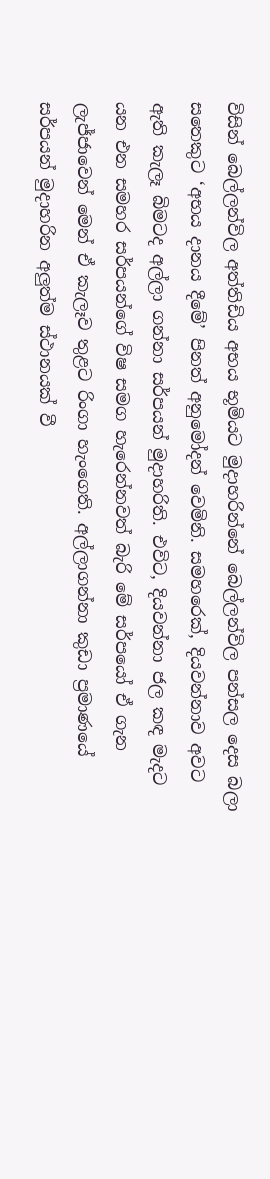විසින් බෙල්ලන්විල අත්තිඩිය අභය භූමියට මුදාහරින්නේ බෙල්ලන්විල පන්සල දෙස බලා සතෙකුට ‘අභය දානය දීමේ’ පිනත් අනුමෝදන් වෙමිනි. සමහරෙක්, දියවන්නාව අවට ඇති කැලෑ බිමටද අල්ලා ගන්නා සර්පයන් මුදාහරිති. එවිට, දියවන්නා ජල කඳ මැදට යන එන සමහර සර්පයන්ගේ විෂ සමග හැරෙන්නවත් බැරි මේ සර්පයෝ ඒ ගැන ලැජ්ජාවෙන් මෙන් ඒ කැලෑව තුළට රිංගා හැංගෙති. අල්ලාගන්නා කුඩා ප්‍රමාණයේ සර්පයන් මුදාහරින අලුත්ම ස්ථානයක් වී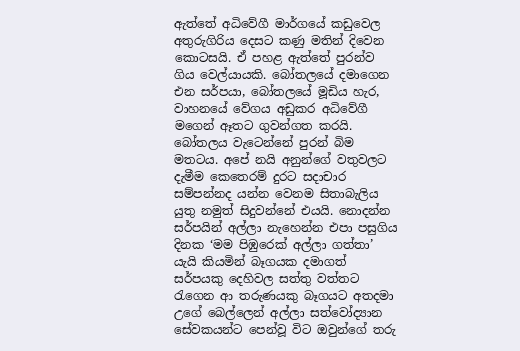ඇත්තේ අධිවේගී මාර්ගයේ කඩුවෙල අතුරුගිරිය දෙසට කණු මතින් දිවෙන කොටසයි. ඒ පහළ ඇත්තේ පුරන්ව ගිය වෙල්යායකි. බෝතලයේ දමාගෙන එන සර්පයා, බෝතලයේ මූඩිය හැර, වාහනයේ වේගය අඩුකර අධිවේගී මගෙන් ඈතට ගුවන්ගත කරයි. බෝතලය වැටෙන්නේ පුරන් බිම මතටය. අපේ නයි අනුන්ගේ වතුවලට දැමීම කෙතෙරම් දුරට සදාචාර සම්පන්නද යන්න වෙනම සිතාබැලිය යුතු නමුත් සිදුවන්නේ එයයි. නොදන්න සර්පයින් අල්ලා නැහෙන්න එපා පසුගිය දිනක ‘මම පිඹුරෙක් අල්ලා ගත්තා’ යැයි කියමින් බෑගයක දමාගත් සර්පයකු දෙහිවල සත්තු වත්තට රැගෙන ආ තරුණයකු බෑගයට අතදමා උගේ බෙල්ලෙන් අල්ලා සත්වෝද්‍යාන සේවකයන්ට පෙන්වූ විට ඔවුන්ගේ තරු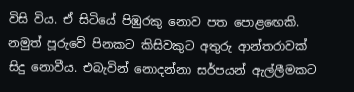විසි විය. ඒ සිටියේ පිඹුරකු නොව පත පොළඟෙකි. නමුත් පූරුවේ පිනකට කිසිවකුට අතුරු ආන්තරාවක් සිදු නොවීය. එබැවින් නොදන්නා සර්පයන් ඇල්ලීමකට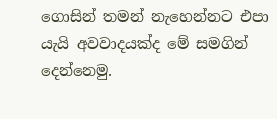ගොසින් තමන් නැහෙන්නට එපා යැයි අවවාදයක්ද මේ සමගින් දෙන්නෙමු.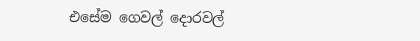එසේම ගෙවල් දොරවල්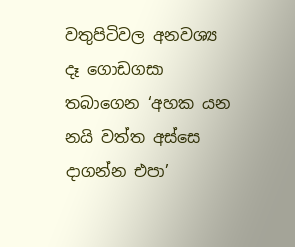වතුපිටිවල අනවශ්‍ය දෑ ගොඩගසා තබාගෙන ‘අහක යන නයි වත්ත අස්සෙ දාගන්න එපා’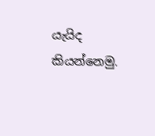යැයිද කියන්නෙමු.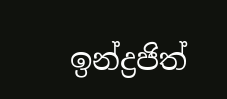ඉන්ද්‍රජිත්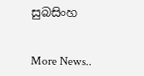සුබසිංහ


More News..